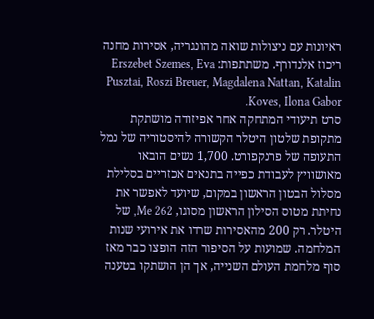ראיונות עם ניצולות שואה מהונגריה, אסירות מחנה ריכוז אלנדורף. משתתפות: Erszebet Szemes, Eva Pusztai, Roszi Breuer, Magdalena Nattan, Katalin Koves, Ilona Gabor.
סרט תיעודי המתחקה אחר אפיזודה מושתקת מתקופת שלטון היטלר הקשורה להיסטוריה של נמל התעופה של פרנקפורט. 1,700 נשים הובאו מאושוויץ לעבודת כפייה בתנאים אכזריים בסלילת מסלול הבטון הראשון במקום, שיועד לאפשר את נחיתת מטוס הסילון הראשון מסוגו, Me 262, של היטלר. רק 200 מהאסירות שרדו את אירועי שנות המלחמה. שמועות על הסיפור הזה הופצו כבר מאז סוף מלחמת העולם השנייה, אך הן הושתקו בטענה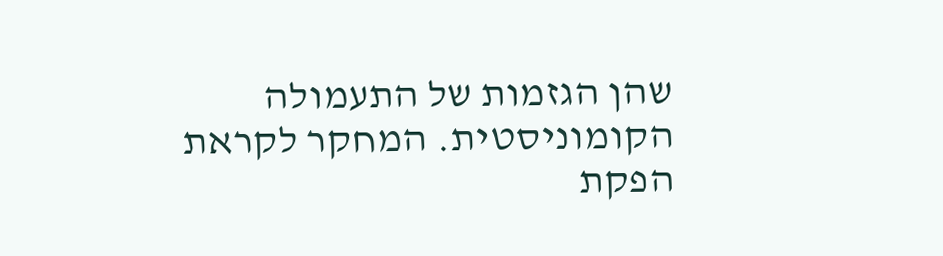שהן הגזמות של התעמולה הקומוניסטית. המחקר לקראת הפקת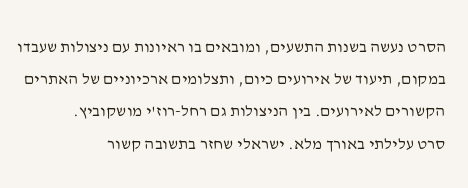הסרט נעשה בשנות התשעים, ומובאים בו ראיונות עם ניצולות שעבדו במקום, תיעוד של אירועים כיום, ותצלומים ארכיוניים של האתרים הקשורים לאירועים. בין הניצולות גם רחל-רוז'י מושקוביץ.
סרט עלילתי באורך מלא. ישראלי שחזר בתשובה קשור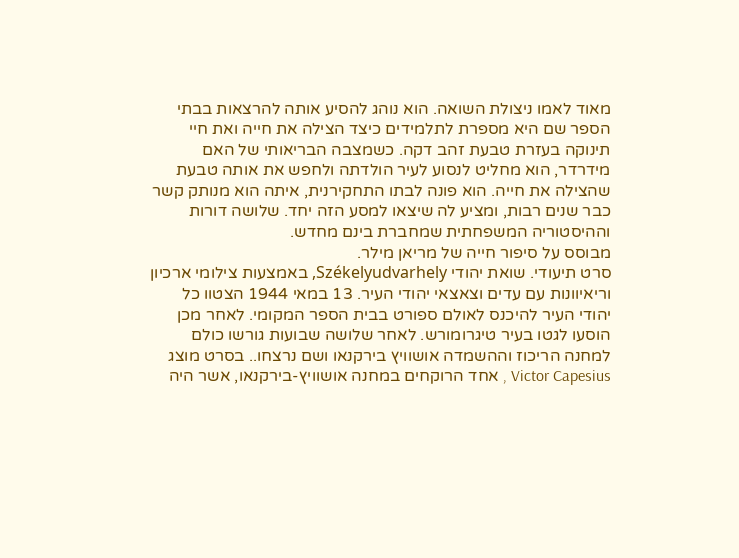מאוד לאמו ניצולת השואה. הוא נוהג להסיע אותה להרצאות בבתי הספר שם היא מספרת לתלמידים כיצד הצילה את חייה ואת חיי תינוקה בעזרת טבעת זהב דקה. כשמצבה הבריאותי של האם מידרדר, הוא מחליט לנסוע לעיר הולדתה ולחפש את אותה טבעת שהצילה את חייה. הוא פונה לבתו התחקירנית, איתה הוא מנותק קשר כבר שנים רבות, ומציע לה שיצאו למסע הזה יחד. שלושה דורות וההיסטוריה המשפחתית שמחברת בינם מחדש.
מבוסס על סיפור חייה של מריאן מילר.
סרט תיעודי. שואת יהודי Székelyudvarhely, באמצעות צילומי ארכיון וריאיוונות עם עדים וצאצאי יהודי העיר. 13 במאי 1944 הצטוו כל יהודי העיר להיכנס לאולם ספורט בבית הספר המקומי. לאחר מכן הוסעו לגטו בעיר טיגרומורש. לאחר שלושה שבועות גורשו כולם למחנה הריכוז וההשמדה אושוויץ בירקנאו ושם נרצחו.. בסרט מוצג Victor Capesius , אחד הרוקחים במחנה אושוויץ-בירקנאו, אשר היה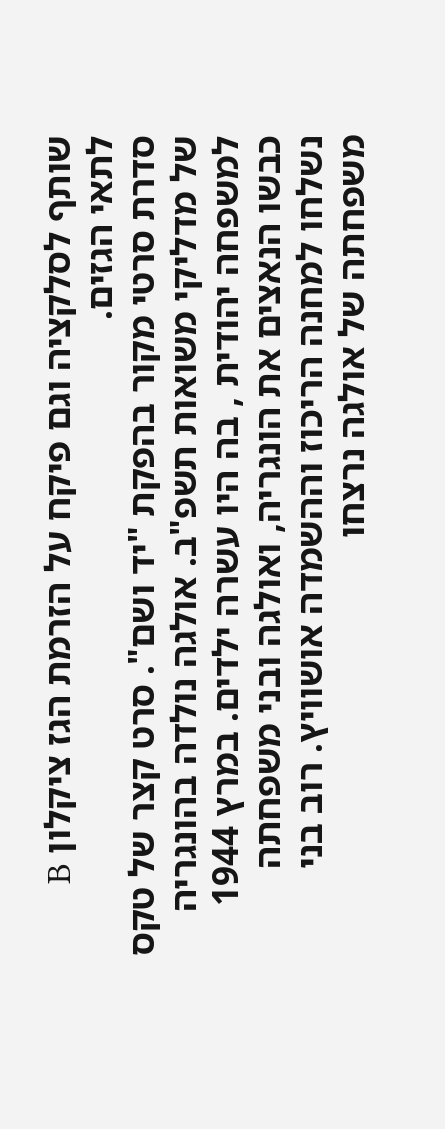שותף לסלקציה וגם פיקח על הזרמת הגז ציקלון B לתאי הגזים.
סדרת סרטי מקור בהפקת "יד ושם". סרט קצר של טקס של מדליקי משואות תשפ"ב. אולגה נולדה בהונגריה למשפחה יהודית , בה היו עשרה ילדים. במרץ 1944 כבשו הנאצים את הונגריה, ואולגה ובני משפחתה נשלחו למחנה הריכוז וההשמדה אושוויץ. רוב בני משפחתה של אולגה נרצחו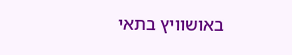באושוויץ בתאי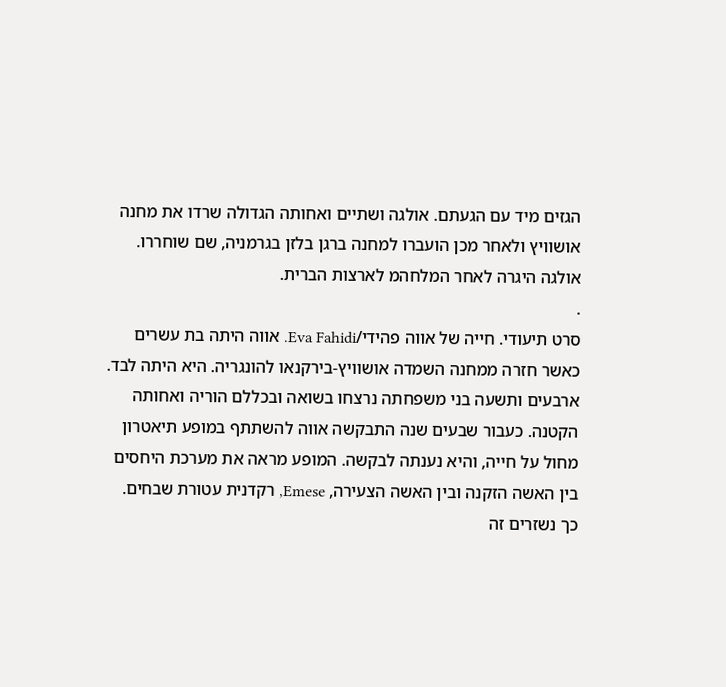הגזים מיד עם הגעתם. אולגה ושתיים ואחותה הגדולה שרדו את מחנה אושוויץ ולאחר מכן הועברו למחנה ברגן בלזן בגרמניה, שם שוחררו. אולגה היגרה לאחר המלחהמ לארצות הברית.
.
סרט תיעודי. חייה של אווה פהידי/Eva Fahidi. אווה היתה בת עשרים כאשר חזרה ממחנה השמדה אושוויץ-בירקנאו להונגריה. היא היתה לבד. ארבעים ותשעה בני משפחתה נרצחו בשואה ובכללם הוריה ואחותה הקטנה. כעבור שבעים שנה התבקשה אווה להשתתף במופע תיאטרון מחול על חייה, והיא נענתה לבקשה. המופע מראה את מערכת היחסים בין האשה הזקנה ובין האשה הצעירה, Emese, רקדנית עטורת שבחים. כך נשזרים זה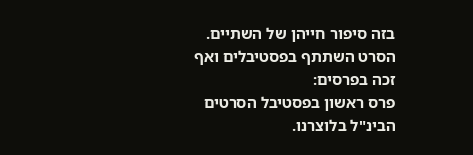בזה סיפור חייהן של השתיים.
הסרט השתתף בפסטיבלים ואף זכה בפרסים:
פרס ראשון בפסטיבל הסרטים הבינ"ל בלוצרנו.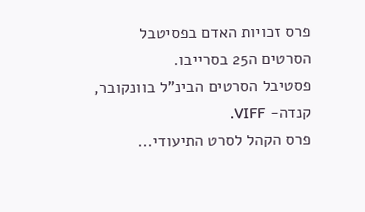פרס זכויות האדם בפסיטבל הסרטים ה25 בסרייבו.
פסטיבל הסרטים הבינ"ל בוונקובר, קנדה- VIFF.
פרס הקהל לסרט התיעודי...